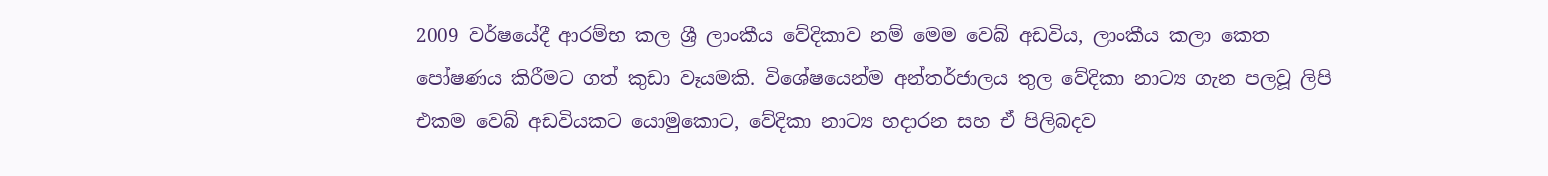2009 වර්ෂයේදී ආරම්භ කල ශ්‍රී ලාංකීය වේදිකාව නම් මෙම වෙබ් අඩවිය, ලාංකීය කලා කෙත පෝෂණය කිරීමට ගත් කුඩා වෑයමකි. විශේෂයෙන්ම අන්තර්ජාලය තුල වේදිකා නාට්‍ය ගැන පලවූ ලිපි එකම වෙබ් අඩවියකට යොමුකොට, වේදිකා නාට්‍ය හදාරන සහ ඒ පිලිබදව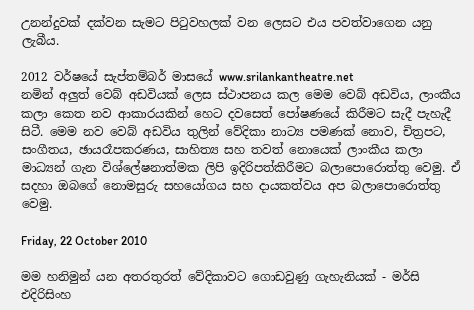උනන්දුවක් දක්වන සැමට පිටුවහලක් වන ලෙසට එය පවත්වාගෙන යනු ලැබීය.

2012 වර්ෂයේ සැප්තම්බර් මාසයේ www.srilankantheatre.net
නමින් අලුත් වෙබ් අඩවියක් ලෙස ස්ථාපනය කල මෙම වෙබ් අඩවිය, ලාංකීය කලා කෙත නව ආකාරයකින් හෙට දවසෙත් පෝෂණයේ කිරීමට සැදී පැහැදී සිටී. මෙම නව වෙබ් අඩවිය තුලින් වේදිකා නාට්‍ය පමණක් නොව, චිත්‍රපට, සංගීතය, ඡායරෑපකරණය, සාහිත්‍ය සහ තවත් නොයෙක් ලාංකීය කලා මාධ්‍යන් ගැන විශ්ලේෂනාත්මක ලිපි ඉදිරිපත්කිරීමට බලාපොරොත්තු වෙමු. ඒ සදහා ඔබගේ නොමසුරු සහයෝගය සහ දායකත්වය අප බලාපොරොත්තු වෙමු.

Friday, 22 October 2010

මම හනිමුන් යන අතරතුරත් වේදිකාවට ගොඩවුණු ගැහැනියක්‌ - මර්සි එදිරිසිංහ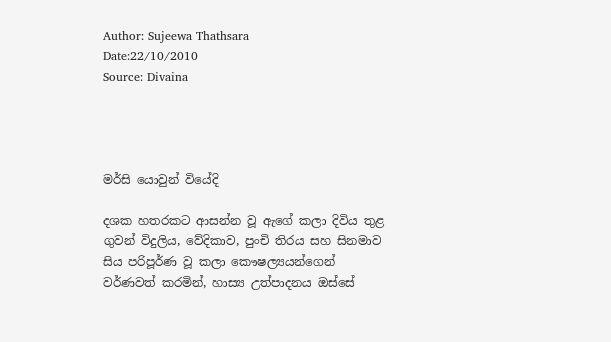Author: Sujeewa Thathsara
Date:22/10/2010
Source: Divaina




මර්සි යොවුන් වියේදි

දශක හතරකට ආසන්න වූ ඇගේ කලා දිවිය තුළ ගුවන් විදුලිය, වේදිකාව, පුංචි තිරය සහ සිනමාව සිය පරිපූර්ණ වූ කලා කෞෂල්‍යයන්ගෙන් වර්ණවත් කරමින්, හාස්‍ය උත්පාදනය ඔස්‌සේ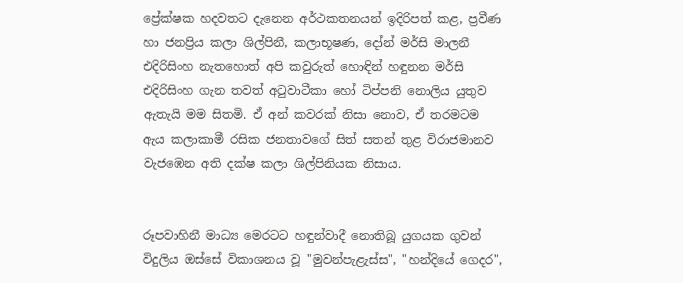ප්‍රේක්‌ෂක හදවතට දැනෙන අර්ථකතනයන් ඉදිරිපත් කළ, ප්‍රවීණ හා ජනප්‍රිය කලා ශිල්පිනී, කලාභූෂණ, දෝන් මර්සි මාලනී එදිරිසිංහ නැතහොත් අපි කවුරුත් හොඳින් හඳුනන මර්සි එදිරිසිංහ ගැන තවත් අටුවාටීකා හෝ ටිප්පනි නොලිය යුතුව ඇතැයි මම සිතමි. ඒ අන් කවරක්‌ නිසා නොව, ඒ තරමටම ඇය කලාකාමී රසික ජනතාවගේ සිත් සතන් තුළ විරාජමානව වැජඹෙන අති දක්‌ෂ කලා ශිල්පිනියක නිසාය.


රූපවාහිනී මාධ්‍ය මෙරටට හඳුන්වාදී නොතිබූ යුගයක ගුවන් විදුලිය ඔස්‌සේ විකාශනය වූ "මුවන්පැළැස්‌ස", "හන්දියේ ගෙදර",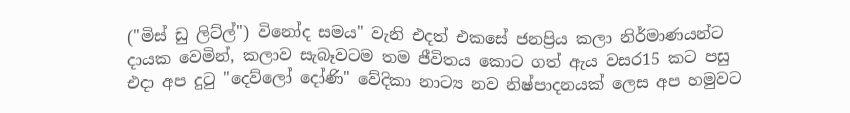("මිස්‌ ඩු ලිට්‌ල්") විනෝද සමය" වැනි එදත් එකසේ ජනප්‍රිය කලා නිර්මාණයන්ට දායක වෙමින්, කලාව සැබෑවටම තම ජීවිතය කොට ගත් ඇය වසර15 කට පසු එදා අප දුටු "දෙව්ලෝ දෝණි" වේදිකා නාට්‍ය නව නිෂ්පාදනයක්‌ ලෙස අප හමුවට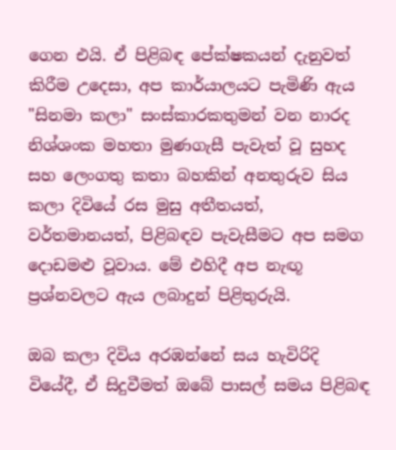ගෙන එයි. ඒ පිළිබඳ පේක්‌ෂකයන් දැනුවත් කිරීම උදෙසා, අප කාර්යාලයට පැමිණි ඇය "සිනමා කලා" සංස්‌කාරකතුමන් වන නාරද නිශ්ශංක මහතා මුණගැසී පැවැත් වූ සුහද සහ ලෙංගතු කතා බහකින් අනතුරුව සිය කලා දිවියේ රස මුසු අතීතයත්, වර්තමානයත්, පිළිබඳව පැවැසීමට අප සමග දොඩමළු වූවාය. මේ එහිදී අප නැඟූ ප්‍රශ්නවලට ඇය ලබාදුන් පිළිතුරුයි.

ඔබ කලා දිවිය අරඹන්නේ සය හැවිරිදි වියේදී, ඒ සිදුවීමත් ඔබේ පාසල් සමය පිළිබඳ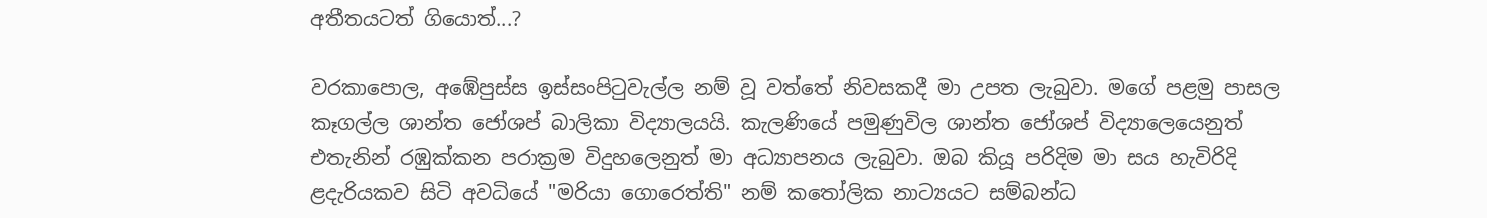අතීතයටත් ගියොත්...?

වරකාපොල, අඹේපුස්‌ස ඉස්‌සංපිටුවැල්ල නම් වූ වත්තේ නිවසකදී මා උපත ලැබුවා. මගේ පළමු පාසල කෑගල්ල ශාන්ත ජෝශප් බාලිකා විද්‍යාලයයි. කැලණියේ පමුණුවිල ශාන්ත ජෝශප් විද්‍යාලෙයෙනුත් එතැනින් රඹුක්‌කන පරාක්‍රම විදුහලෙනුත් මා අධ්‍යාපනය ලැබුවා. ඔබ කියූ පරිදිම මා සය හැවිරිදි ළදැරියකව සිටි අවධියේ "මරියා ගොරෙත්ති" නම් කතෝලික නාට්‍යයට සම්බන්ධ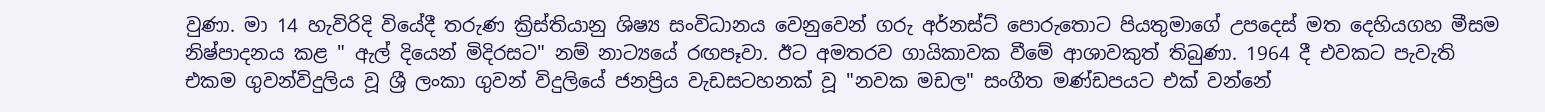වුණා. මා 14 හැවිරිදි වියේදී තරුණ ක්‍රිස්‌තියානු ශිෂ්‍ය සංවිධානය වෙනුවෙන් ගරු අර්නස්‌ට්‌ පොරුතොට පියතුමාගේ උපදෙස්‌ මත දෙහියගහ මීසම නිෂ්පාදනය කළ " ඇල් දියෙන් මිදිරසට" නම් නාට්‍යයේ රඟපෑවා. ඊට අමතරව ගායිකාවක වීමේ ආශාවකුත් තිබුණා. 1964 දී එවකට පැවැති එකම ගුවන්විදුලිය වූ ශ්‍රී ලංකා ගුවන් විදුලියේ ජනප්‍රිය වැඩසටහනක්‌ වූ "නවක මඩල" සංගීත මණ්‌ඩපයට එක්‌ වන්නේ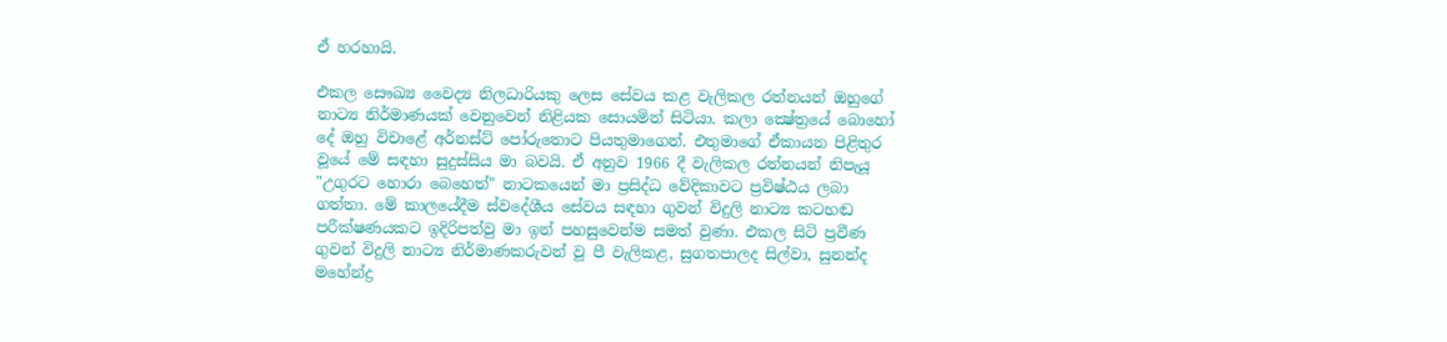ඒ හරහායි.

එකල සෞඛ්‍ය වෛද්‍ය නිලධාරියකු ලෙස සේවය කළ වැලිකල රත්නයන් ඔහුගේ නාට්‍ය නිර්මාණයක්‌ වෙනුවෙන් නිළියක සොයමින් සිටියා. කලා ක්‍ෂේත්‍රයේ බොහෝ දේ ඔහු විචාළේ අර්නස්‌ට්‌ පෝරුතොට පියතුමාගෙන්. එතුමාගේ ඒකායන පිළිතුර වූයේ මේ සඳහා සුදුස්‌සිය මා බවයි. ඒ අනුව 1966 දී වැලිකල රත්නයන් නිපැයූ "උගුරට හොරා බෙහෙත්" නාටකයෙන් මා ප්‍රසිද්ධ වේදිකාවට ප්‍රවිෂ්ඨය ලබා ගත්තා. මේ කාලයේදීම ස්‌වදේශීය සේවය සඳහා ගුවන් විදුලි නාට්‍ය කටහඬ පරීක්‌ෂණයකට ඉදිරිපත්වු මා ඉන් පහසුවෙන්ම සමත් වුණා. එකල සිටි ප්‍රවීණ ගුවන් විදුලි නාට්‍ය නිර්මාණකරුවන් වූ පී වැලිකළ, සුගතපාලද සිල්වා, සුනන්ද මහේන්ද්‍ර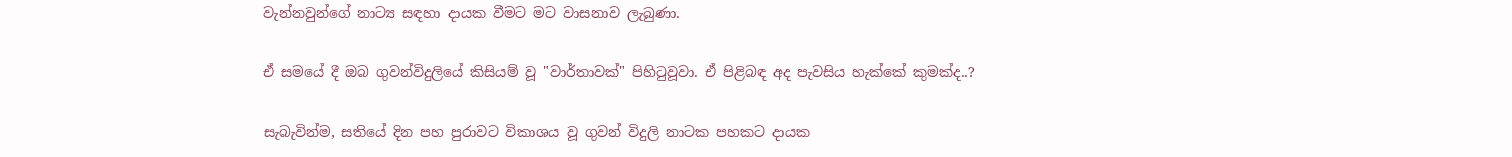වැන්නවුන්ගේ නාට්‍ය සඳහා දායක වීමට මට වාසනාව ලැබුණා.

ඒ සමයේ දී ඔබ ගුවන්විදුලියේ කිසියම් වූ "වාර්තාවක්‌" පිහිටුවූවා. ඒ පිළිබඳ අද පැවසිය හැක්‌කේ කුමක්‌ද..?

සැබැවින්ම, සතියේ දින පහ පුරාවට විකාශය වූ ගුවන් විදුලි නාටක පහකට දායක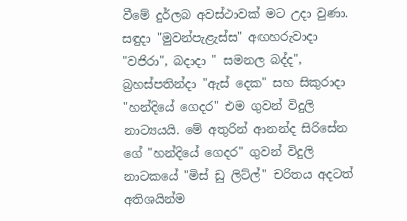වීමේ දුර්ලබ අවස්‌ථාවක්‌ මට උදා වුණා. සඳුදා "මුවන්පැළැස්‌ස" අඟහරුවාදා "වජිරා", බදාදා " සමනල බද්ද", බ්‍රහස්‌පතින්දා "ඇස්‌ දෙක" සහ සිකුරාදා "හන්දියේ ගෙදර" එම ගුවන් විදුලි නාට්‍යයයි. මේ අතුරින් ආනන්ද සිරිසේන ගේ "හන්දියේ ගෙදර" ගුවන් විදුලි නාටකයේ "මිස්‌ ඩු ලිට්‌ල්" චරිතය අදටත් අතිශයින්ම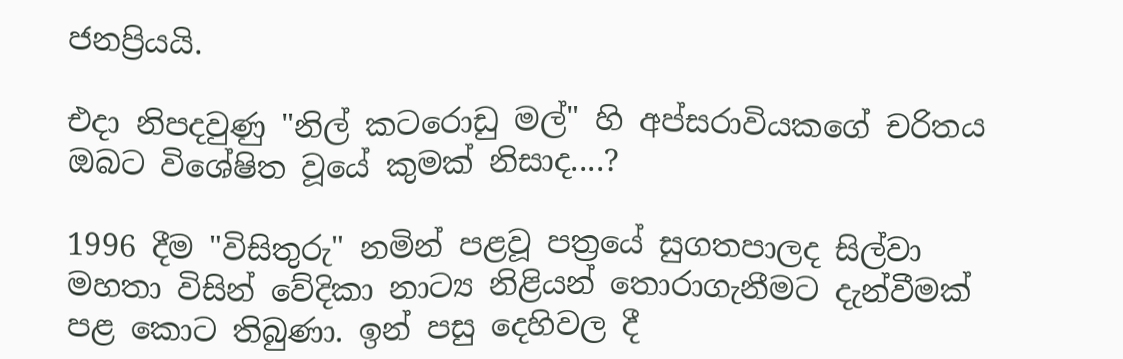ජනප්‍රියයි.

එදා නිපදවුණු "නිල් කටරොඩු මල්" හි අප්සරාවියකගේ චරිතය ඔබට විශේෂිත වූයේ කුමක්‌ නිසාද....?

1996 දීම "විසිතුරු" නමින් පළවූ පත්‍රයේ සුගතපාලද සිල්වා මහතා විසින් වේදිකා නාට්‍ය නිළියන් තොරාගැනීමට දැන්වීමක්‌ පළ කොට තිබුණා. ඉන් පසු දෙහිවල දී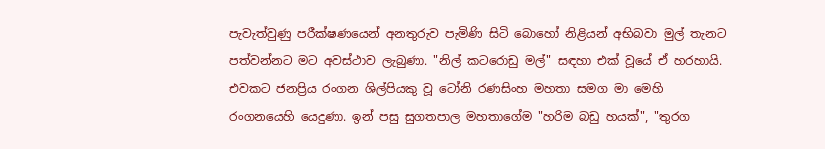පැවැත්වුණු පරීක්‌ෂණයෙන් අනතුරුව පැමිණි සිටි බොහෝ නිළියන් අභිබවා මුල් තැනට පත්වන්නට මට අවස්‌ථාව ලැබුණා. "නිල් කටරොඩු මල්" සඳහා එක්‌ වූයේ ඒ හරහායි. එවකට ජනප්‍රිය රංගන ශිල්පියකු වූ ටෝනි රණසිංහ මහතා සමග මා මෙහි රංගනයෙහි යෙදුණා. ඉන් පසු සුගතපාල මහතාගේම "හරිම බඩු හයක්‌", "තුරග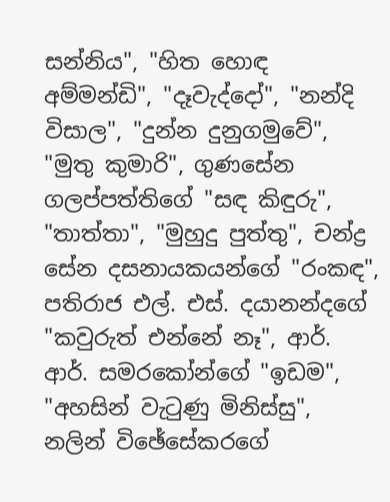සන්නිය", "හිත හොඳ අම්මන්ඩි", "දෑවැද්දෝ", "නන්දි විසාල", "දුන්න දුනුගමුවේ", "මුතු කුමාරි", ගුණසේන ගලප්පත්තිගේ "සඳ කිඳුරු", "තාත්තා", "මුහුදු පුත්තු", චන්ද්‍ර සේන දසනායකයන්ගේ "රංකඳ", පතිරාජ එල්. එස්‌. දයානන්දගේ "කවුරුත් එන්නේ නෑ", ආර්. ආර්. සමරකෝන්ගේ "ඉඩම", "අහසින් වැටුණු මිනිස්‌සු", නලින් විඡේසේකරගේ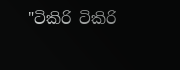"ටිකිරි ටිකිරි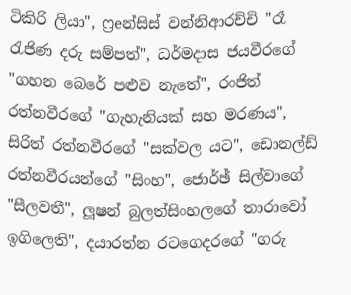ටිකිරි ලියා", ෆ්‍රeන්සිස්‌ වන්නිආරච්චි "රෑ රැජිණ දරු සම්පත්", ධර්මදාස ජයවීරගේ "ගහන බෙරේ පළුව නැතේ", රංජිත් රත්නවීරගේ "ගැහැනියක්‌ සහ මරණය", සිරිත් රත්නවීරගේ "සක්‌වල යට", ඩොනල්ඩ් රත්නවීරයන්ගේ "සිංහ", ජොර්ඡ් සිල්වාගේ "සීලවතී", ලූෂන් බුලත්සිංහලගේ තාරාවෝ ඉගිලෙති", දයාරත්න රටගෙදරගේ "ගරු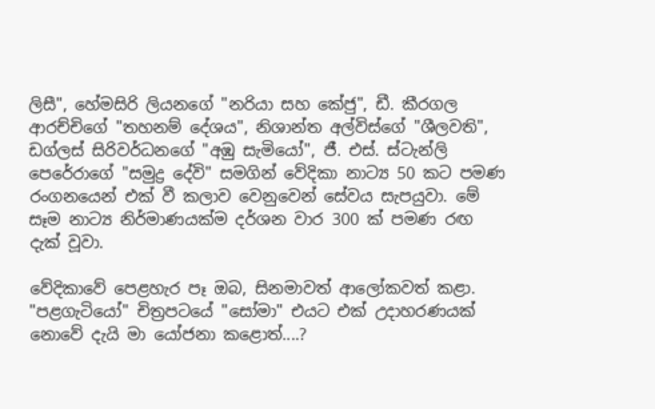ලිසී", හේමසිරි ලියනගේ "නරියා සහ කේජු", ඩී. කීරගල ආරච්චිගේ "තහනම් දේශය", නිශාන්ත අල්විස්‌ගේ "ශීලවති", ඩග්ලස්‌ සිරිවර්ධනගේ "අඹු සැමියෝ", ජී. එස්‌. ස්‌ටැන්ලි පෙරේරාගේ "සමුද්‍ර දේවි" සමගින් වේදිකා නාට්‍ය 50 කට පමණ රංගනයෙන් එක්‌ වී කලාව වෙනුවෙන් සේවය සැපයුවා. මේ සෑම නාට්‍ය නිර්මාණයක්‌ම දර්ශන වාර 300 ක්‌ පමණ රඟ දැක්‌ වූවා.

වේදිකාවේ පෙළහැර පෑ ඔබ, සිනමාවත් ආලෝකවත් කළා. "පළගැටියෝ" චිත්‍රපටයේ "සෝමා" එයට එක්‌ උදාහරණයක්‌ නොවේ දැයි මා යෝජනා කළොත්....?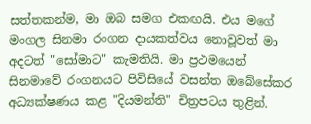සත්තකන්ම, මා ඔබ සමග එකඟයි. එය මගේ මංගල සිනමා රංගන දායකත්වය නොවූවත් මා අදටත් "සෝමාට" කැමතියි. මා ප්‍රථමයෙන් සිනමාවේ රංගනයට පිවිසියේ වසන්ත ඔබේසේකර අධ්‍යක්‌ෂණය කළ "දියමන්ති" චිත්‍රපටය තුළින්.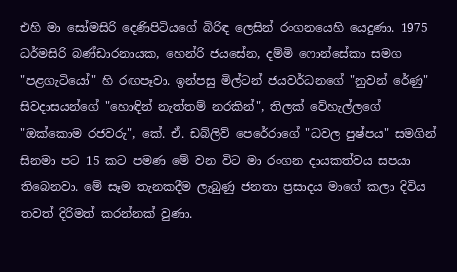එහි මා සෝමසිරි දෙණිපිටියගේ බිරිඳ ලෙසින් රංගනයෙහි යෙදුණා. 1975 ධර්මසිරි බණ්‌ඩාරනායක, හෙන්රි ජයසේන, දම්මි ෆොන්සේකා සමග "පළගැටියෝ" හි රඟපෑවා. ඉන්පසු මිල්ටන් ජයවර්ධනගේ "නුවන් රේණු" සිවදාසයන්ගේ "හොඳින් නැත්තම් නරකින්", තිලක්‌ වේහැල්ලගේ "ඔක්‌කොම රජවරු", කේ. ඒ. ඩබ්ලිව් පෙරේරාගේ "ධවල පුෂ්පය" සමගින් සිනමා පට 15 කට පමණ මේ වන විට මා රංගන දායකත්වය සපයා තිබෙනවා. මේ සෑම තැනකදීම ලැබුණු ජනතා ප්‍රසාදය මාගේ කලා දිවිය තවත් දිරිමත් කරන්නක්‌ වුණා.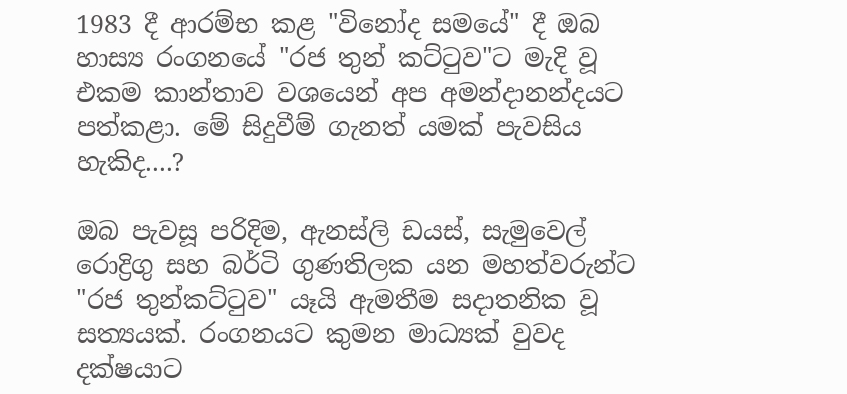1983 දී ආරම්භ කළ "විනෝද සමයේ" දී ඔබ හාස්‍ය රංගනයේ "රජ තුන් කට්‌ටුව"ට මැදි වූ එකම කාන්තාව වශයෙන් අප අමන්දානන්දයට පත්කළා. මේ සිදුවීම් ගැනත් යමක්‌ පැවසිය හැකිද....?

ඔබ පැවසූ පරිදිම, ඇනස්‌ලි ඩයස්‌, සැමුවෙල් රොද්‍රිගු සහ බර්ටි ගුණතිලක යන මහත්වරුන්ට "රජ තුන්කට්‌ටුව" යෑයි ඇමතීම සදාතනික වූ සත්‍යයක්‌. රංගනයට කුමන මාධ්‍යක්‌ වුවද දක්‌ෂයාට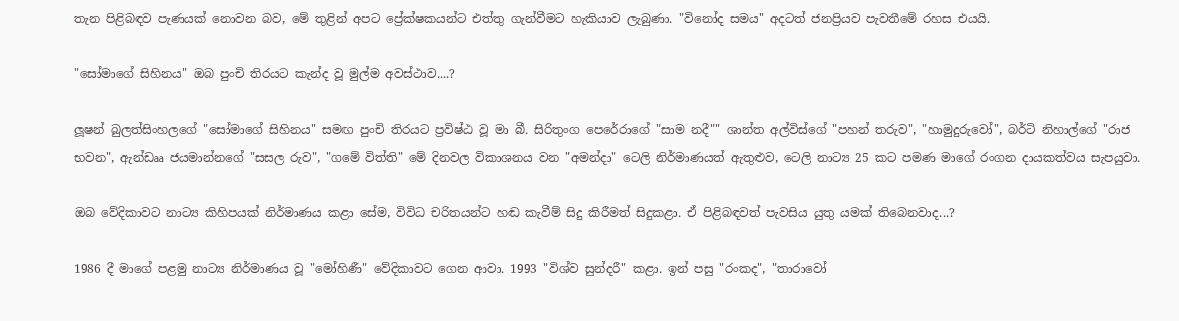තැන පිළිබඳව පැණයක්‌ නොවන බව, මේ තුළින් අපට ප්‍රේක්‌ෂකයන්ට එත්තු ගැන්වීමට හැකියාව ලැබුණා. "විනෝද සමය" අදටත් ජනප්‍රියව පැවතීමේ රහස එයයි.

"සෝමාගේ සිහිනය" ඔබ පුංචි තිරයට කැන්ද වූ මුල්ම අවස්‌ථාව....?

ලූෂන් බුලත්සිංහලගේ "සෝමාගේ සිහිනය" සමඟ පුංචි තිරයට ප්‍රවිෂ්ඨ වූ මා බී. සිරිතුංග පෙරේරාගේ "සාම නදී"" ශාන්ත අල්විස්‌ගේ "පහන් තරුව", "හාමුදුරුවෝ", බර්ටි නිහාල්ගේ "රාජ භවන", ඇන්ඩෲ ජයමාන්නගේ "සසල රුව", "ගමේ විත්ති" මේ දිනවල විකාශනය වන "අමන්දා" ටෙලි නිර්මාණයත් ඇතුළුව, ටෙලි නාට්‍ය 25 කට පමණ මාගේ රංගන දායකත්වය සැපයුවා.

ඔබ වේදිකාවට නාට්‍ය කිහිපයක්‌ නිර්මාණය කළා සේම, විවිධ චරිතයන්ට හඬ කැවීම් සිදු කිරීමත් සිදුකළා. ඒ පිළිබඳවත් පැවසිය යුතු යමක්‌ තිබෙනවාද...?

1986 දී මාගේ පළමු නාට්‍ය නිර්මාණය වූ "මෝහිණී" වේදිකාවට ගෙන ආවා. 1993 "විශ්ව සුන්දරී" කළා. ඉන් පසු "රංකද", "තාරාවෝ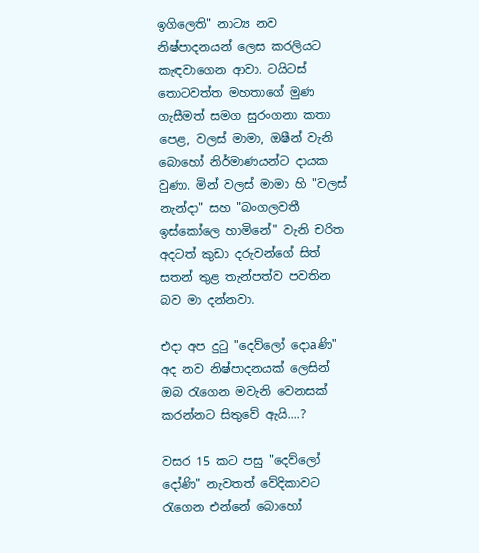ඉගිලෙති" නාට්‍ය නව නිෂ්පාදනයන් ලෙස කරලියට කැඳවාගෙන ආවා. ටයිටස්‌ තොටවත්ත මහතාගේ මුණ ගැසීමත් සමග සුරංගනා කතා පෙළ, වලස්‌ මාමා, ඔෂීන් වැනි බොහෝ නිර්මාණයන්ට දායක වුණා. මින් වලස්‌ මාමා හි "වලස්‌ නැන්දා" සහ "බංගලවතී ඉස්‌කෝලෙ හාමිනේ" වැනි චරිත අදටත් කුඩා දරුවන්ගේ සිත් සතන් තුළ තැන්පත්ව පවතින බව මා දන්නවා.

එදා අප දුටු "දෙව්ලෝ දොaණි" අද නව නිෂ්පාදනයක්‌ ලෙසින් ඔබ රැගෙන මවැනි වෙනසක්‌ කරන්නට සිතුවේ ඇයි....?

වසර 15 කට පසු "දෙව්ලෝ දෝණි" නැවතත් වේදිකාවට රැගෙන එන්නේ බොහෝ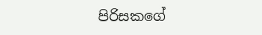පිරිසකගේ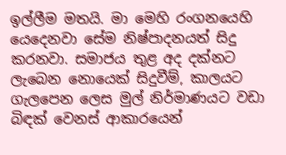ඉල්ලීම මතයි. මා මෙහි රංගනයෙහි යෙදෙනවා සේම නිෂ්පාදනයත් සිදු කරනවා. සමාජය තුළ අද දක්‌නට ලැබෙන නොයෙක්‌ සිදුවීම්, කාලයට ගැලපෙන ලෙස මුල් නිර්මාණයට වඩා බිඳක්‌ වෙනස්‌ ආකාරයෙන්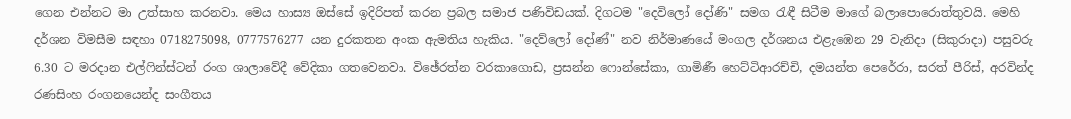ගෙන එන්නට මා උත්සාහ කරනවා. මෙය හාස්‍ය ඔස්‌සේ ඉදිරිපත් කරන ප්‍රබල සමාජ පණිවිඩයක්‌. දිගටම "දෙවිලෝ දෝණි" සමග රැඳී සිටීම මාගේ බලාපොරොත්තුවයි. මෙහි දර්ශන විමසීම සඳහා 0718275098, 0777576277 යන දුරකතන අංක ඇමතිය හැකිය. "දෙව්ලෝ දෝණ්‌" නව නිර්මාණයේ මංගල දර්ශනය එළැඹෙන 29 වැනිදා (සිකුරාදා) පසුවරු 6.30 ට මරදාන එල්ෆින්ස්‌ටන් රංග ශාලාවේදී වේදිකා ගතවෙනවා. විඡේරත්න වරකාගොඩ, ප්‍රසන්න ෆොන්සේකා, ගාමිණී හෙට්‌ටිආරච්චි, දමයන්ත පෙරේරා, සරත් පීරිස්‌, අරවින්ද රණසිංහ රංගනයෙන්ද සංගීතය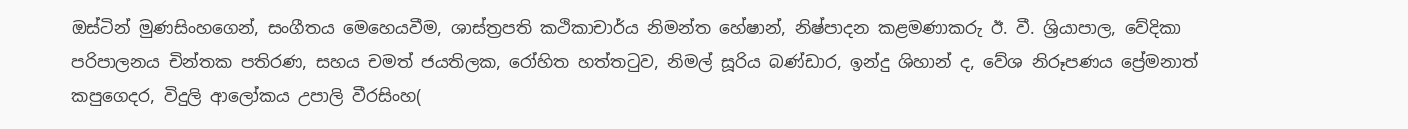ඔස්‌ටින් මුණසිංහගෙන්, සංගීතය මෙහෙයවීම, ශාස්‌ත්‍රපති කථිකාචාර්ය නිමන්ත හේෂාන්, නිෂ්පාදන කළමණාකරු ඊ. වී. ශ්‍රියාපාල, වේදිකා පරිපාලනය චින්තක පතිරණ, සහය චමත් ජයතිලක, රෝහිත හත්තටුව, නිමල් සූරිය බණ්‌ඩාර, ඉන්දු ශිහාන් ද, වේශ නිරූපණය ප්‍රේමනාත් කපුගෙදර, විදුලි ආලෝකය උපාලි වීරසිංහ(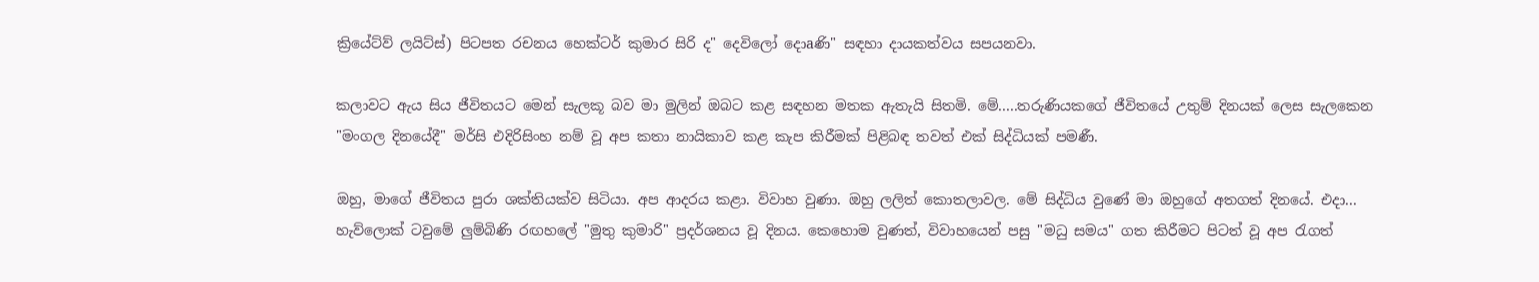ක්‍රියේට්‌ව් ලයිට්‌ස්‌) පිටපත රචනය හෙක්‌ටර් කුමාර සිරි ද" දෙවිලෝ දොaණි" සඳහා දායකත්වය සපයනවා.

කලාවට ඇය සිය ජීවිතයට මෙන් සැලකූ බව මා මුලින් ඔබට කළ සඳහන මතක ඇතැයි සිතමි. මේ.....තරුණියකගේ ජීවිතයේ උතුම් දිනයක්‌ ලෙස සැලකෙන "මංගල දිනයේදී" මර්සි එදිරිසිංහ නම් වූ අප කතා නායිකාව කළ කැප කිරීමක්‌ පිළිබඳ තවත් එක්‌ සිද්ධියක්‌ පමණී.

ඔහු, මාගේ ජීවිතය පුරා ශක්‌තියක්‌ව සිටියා. අප ආදරය කළා. විවාහ වුණා. ඔහු ලලිත් කොතලාවල. මේ සිද්ධිය වුණේ මා ඔහුගේ අතගත් දිනයේ. එදා... හැව්ලොක්‌ ටවුමේ ලුම්බිණි රඟහලේ "මුතු කුමාරි" ප්‍රදර්ශනය වූ දිනය. කෙහොම වුණත්, විවාහයෙන් පසු "මධු සමය" ගත කිරීමට පිටත් වූ අප රැගත්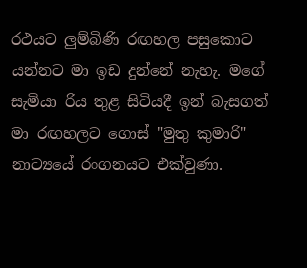රථයට ලුම්බිණි රඟහල පසුකොට යන්නට මා ඉඩ දුන්නේ නැහැ. මගේ සැමියා රිය තුළ සිටියදී ඉන් බැසගත් මා රඟහලට ගොස්‌ "මුතු කුමාරි" නාට්‍යයේ රංගනයට එක්‌වුණා.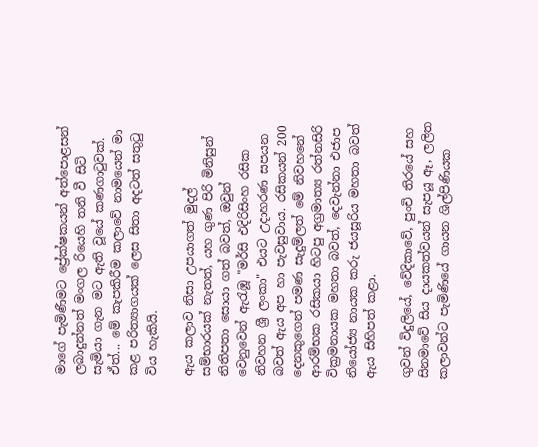මාගේ පැමිණීමට ප්‍රේක්‌ෂකයන් අත්පොළසන් ලබාදුන්නත් මංගල රියෙහි තනි වී සිටි සැමියා ගැන මට ඇති වූයේ කණගාටුවක්‌. ඒත්... මේ කැපකිරීම කලාවේ නාමයෙන් මා කළ පරිත්‍යාගයක්‌ ලෙස සිතා අදටත් සතුටු විය හැකියි.

ඇය කලාව නිසා උපයාගත් මුදල් සම්භාරයක්‌ නැතත්, යහ ගුණ පිරි මිනිසුන් නිතිපතා සොයා ගත් බවත්, ඔවුන් වෙනුවෙන් ඇරැඹූ "මර්සි එදිරිසිංහ රසික නිවහන ශ්‍රී ලංකා" එයට උදාහරණ සපයන බවත් ඇය අප හා පැවසුවාය. රසිකයන් 200 දෙනකුගෙන් පමණ සැදුම්ලත් මේ නිවහනේ ආරම්භක රසිකයා හිටපු අග්‍රමාත්‍ය රත්නසිරි වික්‍රමනායක මහතා බවත්, දෙවැන්නා එජාප නියෝජ්‍ය නායක කරු ජයසූරිය මහතා බවත් ඇය සිහිපත් කළා.

ගුවන් විදුලියේ, වේදිකාවේ, පුංචි තිරයේ සහ සිනමාවේ සිය දායකත්වයන් සැපයූ ඈ, ලලිත කලාවන්ට පැමිණියේ ගායන ශිල්පිණියක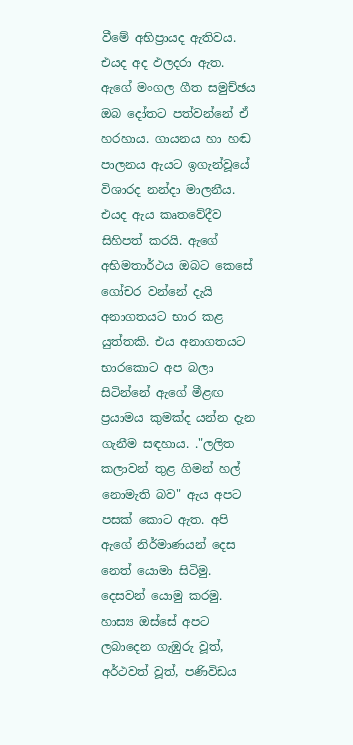වීමේ අභිප්‍රායද ඇතිවය. එයද අද ඵලදරා ඇත. ඇගේ මංගල ගීත සමුච්ඡය ඔබ දෝතට පත්වන්නේ ඒ හරහාය. ගායනය හා හඬ පාලනය ඇයට ඉගැන්වූයේ විශාරද නන්දා මාලනීය. එයද ඇය කෘතවේදීව සිහිපත් කරයි. ඇගේ අභිමතාර්ථය ඔබට කෙසේ ගෝචර වන්නේ දැයි අනාගතයට භාර කළ යුත්තකි. එය අනාගතයට භාරකොට අප බලා සිටින්නේ ඇගේ මීළඟ ප්‍රයාමය කුමක්‌ද යන්න දැන ගැනීම සඳහාය. ."ලලිත කලාවන් තුළ ගිමන් හල් නොමැති බව" ඇය අපට පසක්‌ කොට ඇත. අපි ඇගේ නිර්මාණයන් දෙස නෙත් යොමා සිටිමු. දෙසවන් යොමු කරමු. හාස්‍ය ඔස්‌සේ අපට ලබාදෙන ගැඹුරු වූත්, අර්ථවත් වූත්, පණිවිඩය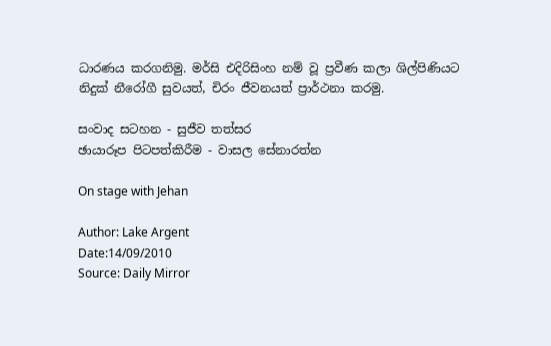ධාරණය කරගනිමු. මර්සි එදිරිසිංහ නම් වූ ප්‍රවීණ කලා ශිල්පිණියට නිදුක්‌ නීරෝගී සුවයත්, චිරං ජීවනයත් ප්‍රාර්ථනා කරමු.

සංවාද සටහන - සුජීව තත්සර
ඡායාරූප පිටපත්කිරීම - වාසල සේනාරත්න

On stage with Jehan

Author: Lake Argent
Date:14/09/2010
Source: Daily Mirror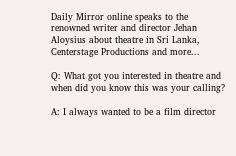Daily Mirror online speaks to the renowned writer and director Jehan Aloysius about theatre in Sri Lanka, Centerstage Productions and more...

Q: What got you interested in theatre and when did you know this was your calling?

A: I always wanted to be a film director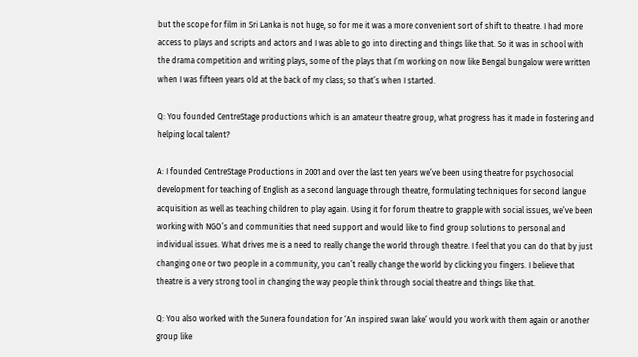but the scope for film in Sri Lanka is not huge, so for me it was a more convenient sort of shift to theatre. I had more access to plays and scripts and actors and I was able to go into directing and things like that. So it was in school with the drama competition and writing plays, some of the plays that I’m working on now like Bengal bungalow were written when I was fifteen years old at the back of my class; so that’s when I started.

Q: You founded CentreStage productions which is an amateur theatre group, what progress has it made in fostering and helping local talent?

A: I founded CentreStage Productions in 2001 and over the last ten years we’ve been using theatre for psychosocial development for teaching of English as a second language through theatre, formulating techniques for second langue acquisition as well as teaching children to play again. Using it for forum theatre to grapple with social issues, we’ve been working with NGO’s and communities that need support and would like to find group solutions to personal and individual issues. What drives me is a need to really change the world through theatre. I feel that you can do that by just changing one or two people in a community, you can’t really change the world by clicking you fingers. I believe that theatre is a very strong tool in changing the way people think through social theatre and things like that.

Q: You also worked with the Sunera foundation for ‘An inspired swan lake’ would you work with them again or another group like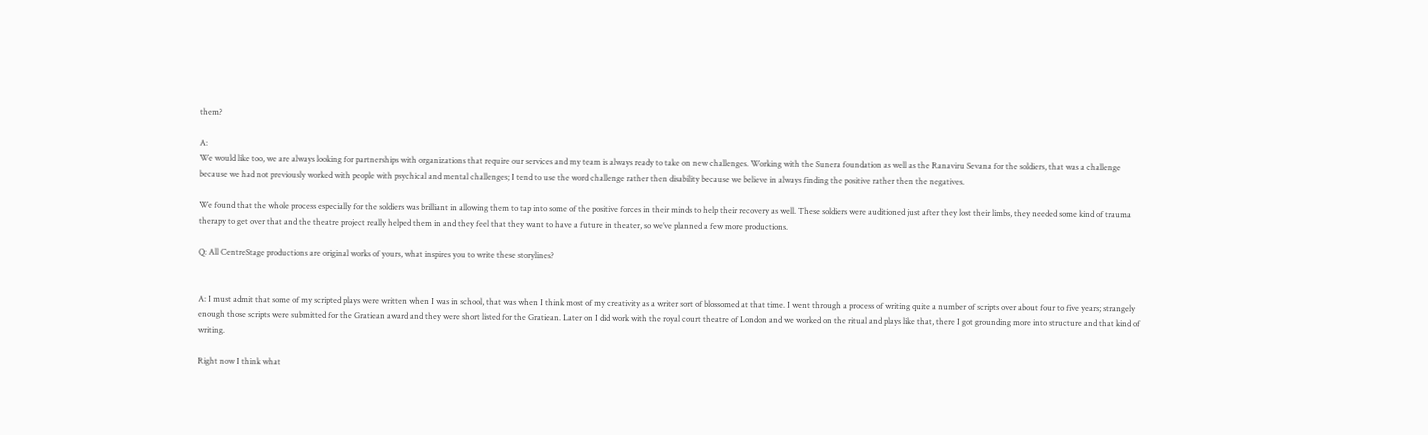them?

A:
We would like too, we are always looking for partnerships with organizations that require our services and my team is always ready to take on new challenges. Working with the Sunera foundation as well as the Ranaviru Sevana for the soldiers, that was a challenge because we had not previously worked with people with psychical and mental challenges; I tend to use the word challenge rather then disability because we believe in always finding the positive rather then the negatives.

We found that the whole process especially for the soldiers was brilliant in allowing them to tap into some of the positive forces in their minds to help their recovery as well. These soldiers were auditioned just after they lost their limbs, they needed some kind of trauma therapy to get over that and the theatre project really helped them in and they feel that they want to have a future in theater, so we’ve planned a few more productions.

Q: All CentreStage productions are original works of yours, what inspires you to write these storylines?


A: I must admit that some of my scripted plays were written when I was in school, that was when I think most of my creativity as a writer sort of blossomed at that time. I went through a process of writing quite a number of scripts over about four to five years; strangely enough those scripts were submitted for the Gratiean award and they were short listed for the Gratiean. Later on I did work with the royal court theatre of London and we worked on the ritual and plays like that, there I got grounding more into structure and that kind of writing.

Right now I think what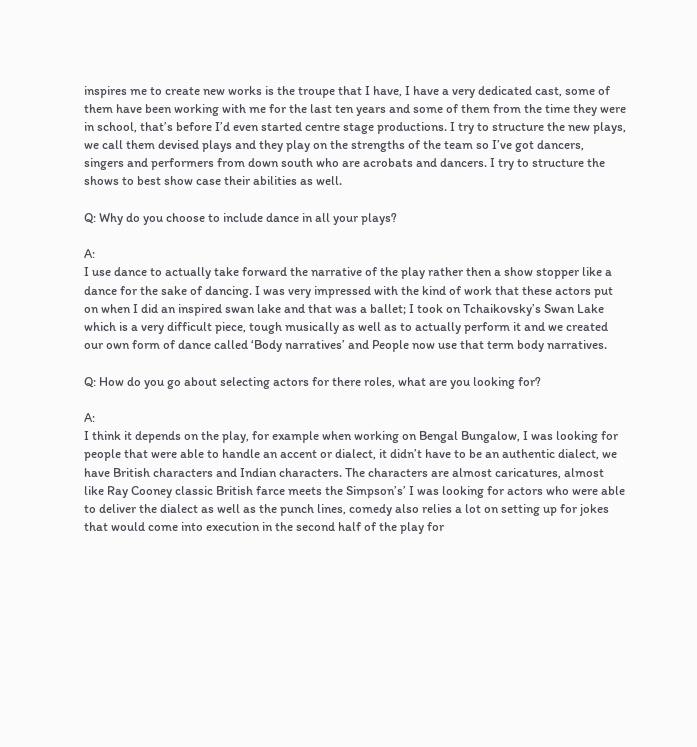inspires me to create new works is the troupe that I have, I have a very dedicated cast, some of them have been working with me for the last ten years and some of them from the time they were in school, that’s before I’d even started centre stage productions. I try to structure the new plays, we call them devised plays and they play on the strengths of the team so I’ve got dancers, singers and performers from down south who are acrobats and dancers. I try to structure the shows to best show case their abilities as well.

Q: Why do you choose to include dance in all your plays?

A:
I use dance to actually take forward the narrative of the play rather then a show stopper like a dance for the sake of dancing. I was very impressed with the kind of work that these actors put on when I did an inspired swan lake and that was a ballet; I took on Tchaikovsky’s Swan Lake which is a very difficult piece, tough musically as well as to actually perform it and we created our own form of dance called ‘Body narratives’ and People now use that term body narratives.

Q: How do you go about selecting actors for there roles, what are you looking for?

A:
I think it depends on the play, for example when working on Bengal Bungalow, I was looking for people that were able to handle an accent or dialect, it didn’t have to be an authentic dialect, we have British characters and Indian characters. The characters are almost caricatures, almost like Ray Cooney classic British farce meets the Simpson’s’ I was looking for actors who were able to deliver the dialect as well as the punch lines, comedy also relies a lot on setting up for jokes that would come into execution in the second half of the play for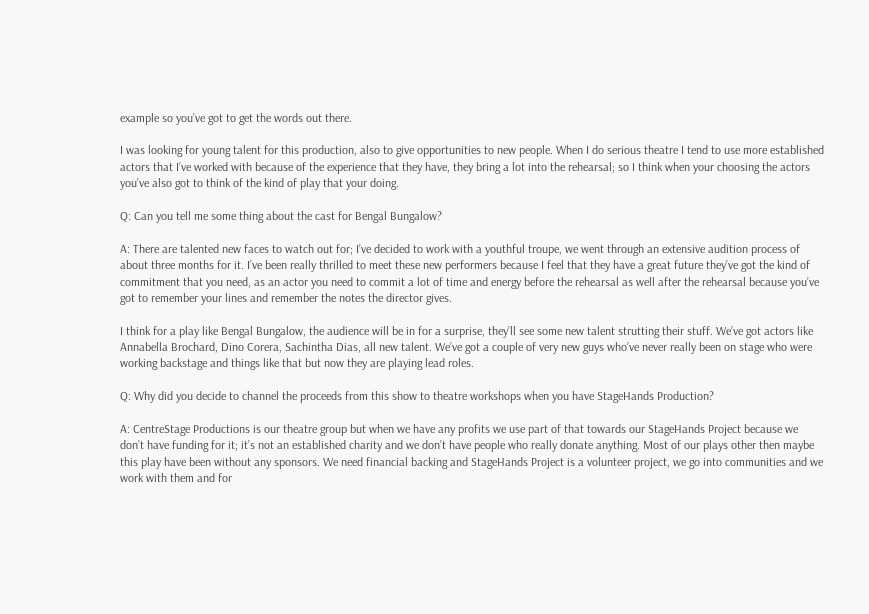example so you’ve got to get the words out there.

I was looking for young talent for this production, also to give opportunities to new people. When I do serious theatre I tend to use more established actors that I’ve worked with because of the experience that they have, they bring a lot into the rehearsal; so I think when your choosing the actors you’ve also got to think of the kind of play that your doing.

Q: Can you tell me some thing about the cast for Bengal Bungalow?

A: There are talented new faces to watch out for; I’ve decided to work with a youthful troupe, we went through an extensive audition process of about three months for it. I’ve been really thrilled to meet these new performers because I feel that they have a great future they’ve got the kind of commitment that you need, as an actor you need to commit a lot of time and energy before the rehearsal as well after the rehearsal because you’ve got to remember your lines and remember the notes the director gives.

I think for a play like Bengal Bungalow, the audience will be in for a surprise, they’ll see some new talent strutting their stuff. We’ve got actors like Annabella Brochard, Dino Corera, Sachintha Dias, all new talent. We’ve got a couple of very new guys who’ve never really been on stage who were working backstage and things like that but now they are playing lead roles.

Q: Why did you decide to channel the proceeds from this show to theatre workshops when you have StageHands Production?

A: CentreStage Productions is our theatre group but when we have any profits we use part of that towards our StageHands Project because we don’t have funding for it; it’s not an established charity and we don’t have people who really donate anything. Most of our plays other then maybe this play have been without any sponsors. We need financial backing and StageHands Project is a volunteer project, we go into communities and we work with them and for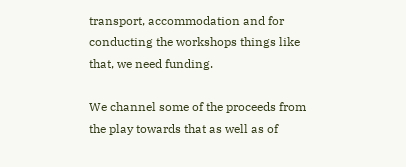transport, accommodation and for conducting the workshops things like that, we need funding.

We channel some of the proceeds from the play towards that as well as of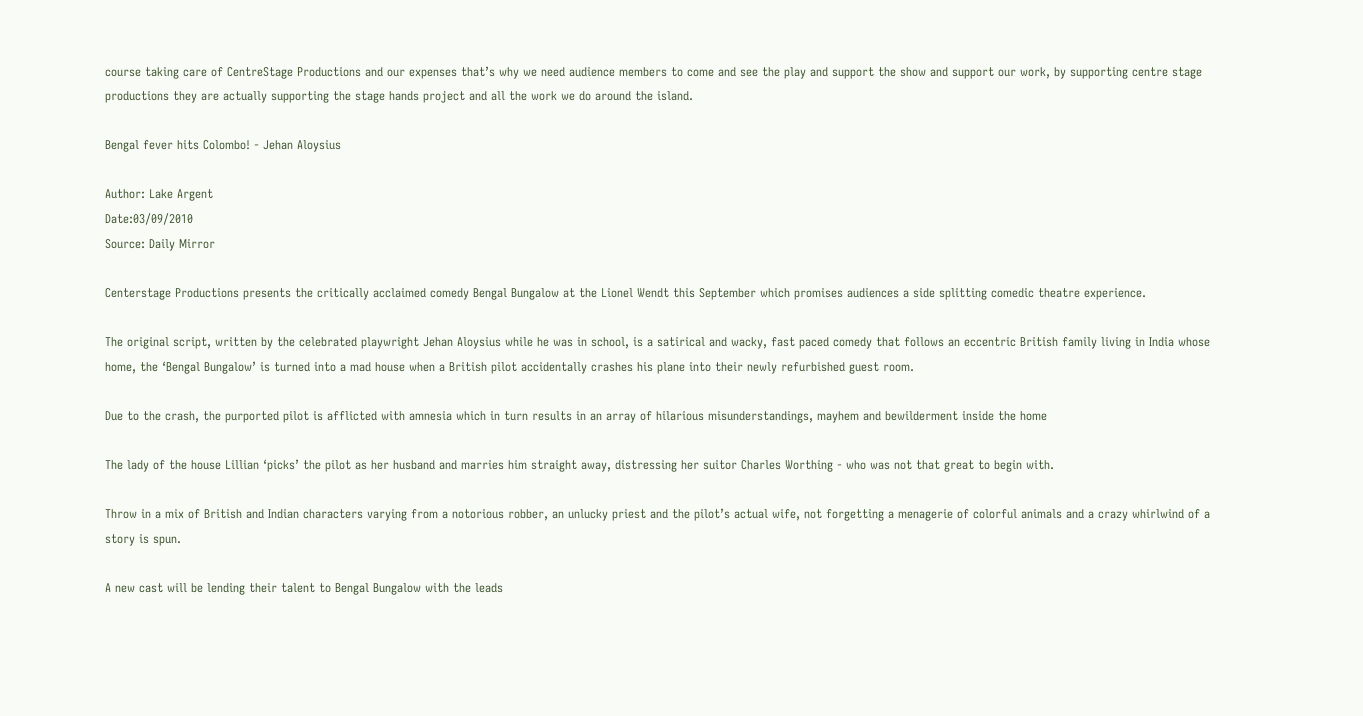course taking care of CentreStage Productions and our expenses that’s why we need audience members to come and see the play and support the show and support our work, by supporting centre stage productions they are actually supporting the stage hands project and all the work we do around the island.

Bengal fever hits Colombo! - Jehan Aloysius

Author: Lake Argent
Date:03/09/2010
Source: Daily Mirror

Centerstage Productions presents the critically acclaimed comedy Bengal Bungalow at the Lionel Wendt this September which promises audiences a side splitting comedic theatre experience.

The original script, written by the celebrated playwright Jehan Aloysius while he was in school, is a satirical and wacky, fast paced comedy that follows an eccentric British family living in India whose home, the ‘Bengal Bungalow’ is turned into a mad house when a British pilot accidentally crashes his plane into their newly refurbished guest room.

Due to the crash, the purported pilot is afflicted with amnesia which in turn results in an array of hilarious misunderstandings, mayhem and bewilderment inside the home

The lady of the house Lillian ‘picks’ the pilot as her husband and marries him straight away, distressing her suitor Charles Worthing - who was not that great to begin with.

Throw in a mix of British and Indian characters varying from a notorious robber, an unlucky priest and the pilot’s actual wife, not forgetting a menagerie of colorful animals and a crazy whirlwind of a story is spun.

A new cast will be lending their talent to Bengal Bungalow with the leads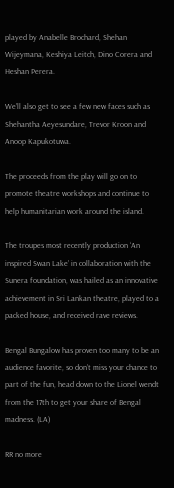played by Anabelle Brochard, Shehan Wijeymana, Keshiya Leitch, Dino Corera and Heshan Perera.

We’ll also get to see a few new faces such as Shehantha Aeyesundare, Trevor Kroon and Anoop Kapukotuwa.

The proceeds from the play will go on to promote theatre workshops and continue to help humanitarian work around the island.

The troupes most recently production ‘An inspired Swan Lake’ in collaboration with the Sunera foundation, was hailed as an innovative achievement in Sri Lankan theatre, played to a packed house, and received rave reviews.

Bengal Bungalow has proven too many to be an audience favorite, so don’t miss your chance to part of the fun, head down to the Lionel wendt from the 17th to get your share of Bengal madness. (LA)

RR no more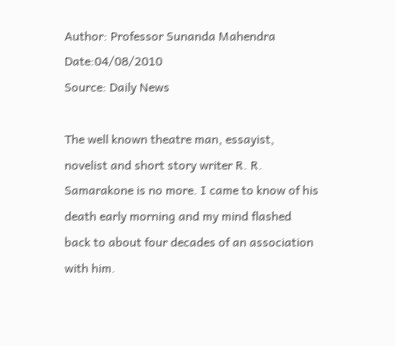Author: Professor Sunanda Mahendra
Date:04/08/2010
Source: Daily News

The well known theatre man, essayist, novelist and short story writer R. R. Samarakone is no more. I came to know of his death early morning and my mind flashed back to about four decades of an association with him.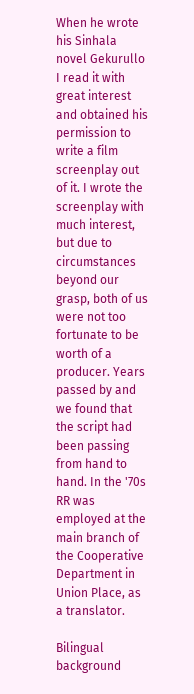When he wrote his Sinhala novel Gekurullo I read it with great interest and obtained his permission to write a film screenplay out of it. I wrote the screenplay with much interest, but due to circumstances beyond our grasp, both of us were not too fortunate to be worth of a producer. Years passed by and we found that the script had been passing from hand to hand. In the '70s RR was employed at the main branch of the Cooperative Department in Union Place, as a translator.

Bilingual background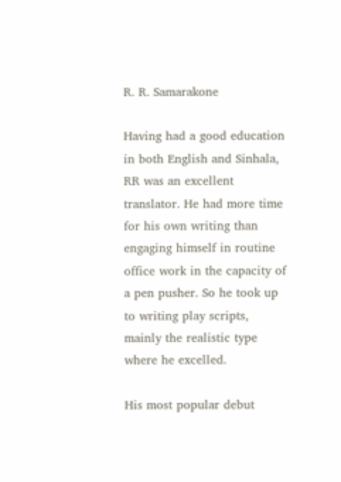R. R. Samarakone

Having had a good education in both English and Sinhala, RR was an excellent translator. He had more time for his own writing than engaging himself in routine office work in the capacity of a pen pusher. So he took up to writing play scripts, mainly the realistic type where he excelled.

His most popular debut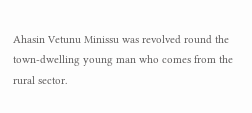Ahasin Vetunu Minissu was revolved round the town-dwelling young man who comes from the rural sector.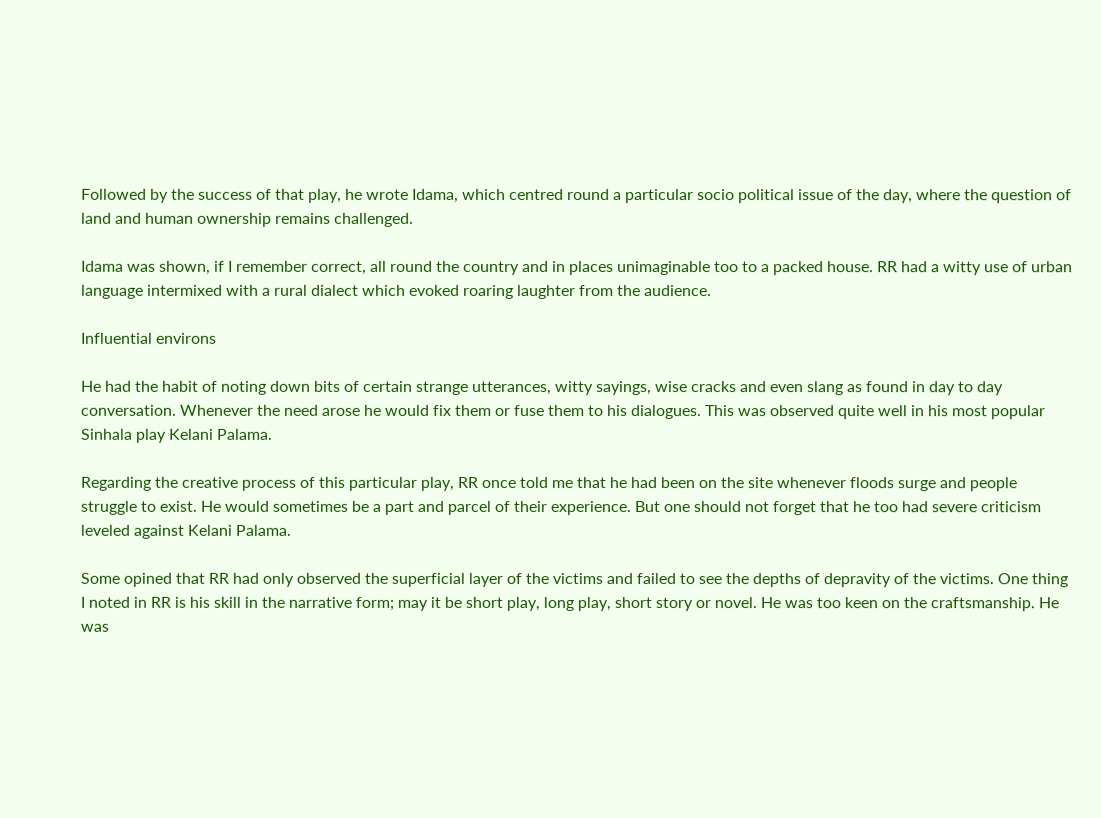Followed by the success of that play, he wrote Idama, which centred round a particular socio political issue of the day, where the question of land and human ownership remains challenged.

Idama was shown, if I remember correct, all round the country and in places unimaginable too to a packed house. RR had a witty use of urban language intermixed with a rural dialect which evoked roaring laughter from the audience.

Influential environs

He had the habit of noting down bits of certain strange utterances, witty sayings, wise cracks and even slang as found in day to day conversation. Whenever the need arose he would fix them or fuse them to his dialogues. This was observed quite well in his most popular Sinhala play Kelani Palama.

Regarding the creative process of this particular play, RR once told me that he had been on the site whenever floods surge and people struggle to exist. He would sometimes be a part and parcel of their experience. But one should not forget that he too had severe criticism leveled against Kelani Palama.

Some opined that RR had only observed the superficial layer of the victims and failed to see the depths of depravity of the victims. One thing I noted in RR is his skill in the narrative form; may it be short play, long play, short story or novel. He was too keen on the craftsmanship. He was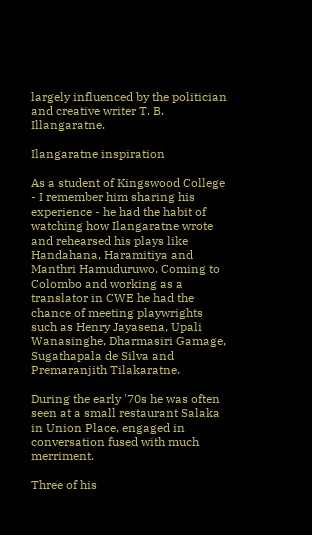largely influenced by the politician and creative writer T. B. Illangaratne.

Ilangaratne inspiration

As a student of Kingswood College - I remember him sharing his experience - he had the habit of watching how Ilangaratne wrote and rehearsed his plays like Handahana, Haramitiya and Manthri Hamuduruwo. Coming to Colombo and working as a translator in CWE he had the chance of meeting playwrights such as Henry Jayasena, Upali Wanasinghe, Dharmasiri Gamage, Sugathapala de Silva and Premaranjith Tilakaratne.

During the early '70s he was often seen at a small restaurant Salaka in Union Place, engaged in conversation fused with much merriment.

Three of his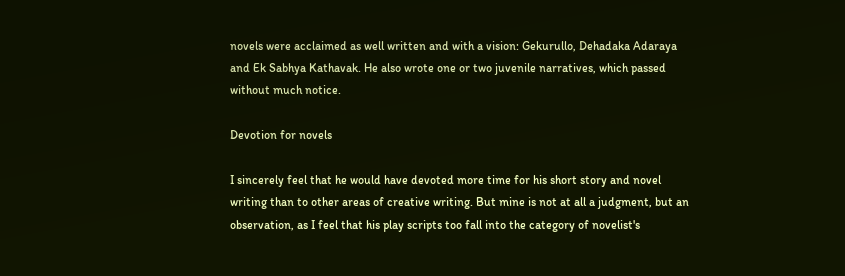novels were acclaimed as well written and with a vision: Gekurullo, Dehadaka Adaraya and Ek Sabhya Kathavak. He also wrote one or two juvenile narratives, which passed without much notice.

Devotion for novels

I sincerely feel that he would have devoted more time for his short story and novel writing than to other areas of creative writing. But mine is not at all a judgment, but an observation, as I feel that his play scripts too fall into the category of novelist's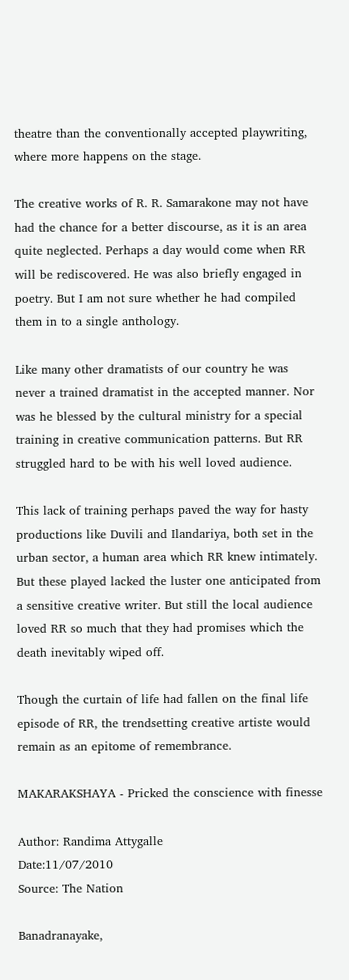theatre than the conventionally accepted playwriting, where more happens on the stage.

The creative works of R. R. Samarakone may not have had the chance for a better discourse, as it is an area quite neglected. Perhaps a day would come when RR will be rediscovered. He was also briefly engaged in poetry. But I am not sure whether he had compiled them in to a single anthology.

Like many other dramatists of our country he was never a trained dramatist in the accepted manner. Nor was he blessed by the cultural ministry for a special training in creative communication patterns. But RR struggled hard to be with his well loved audience.

This lack of training perhaps paved the way for hasty productions like Duvili and Ilandariya, both set in the urban sector, a human area which RR knew intimately. But these played lacked the luster one anticipated from a sensitive creative writer. But still the local audience loved RR so much that they had promises which the death inevitably wiped off.

Though the curtain of life had fallen on the final life episode of RR, the trendsetting creative artiste would remain as an epitome of remembrance.

MAKARAKSHAYA - Pricked the conscience with finesse

Author: Randima Attygalle
Date:11/07/2010
Source: The Nation

Banadranayake,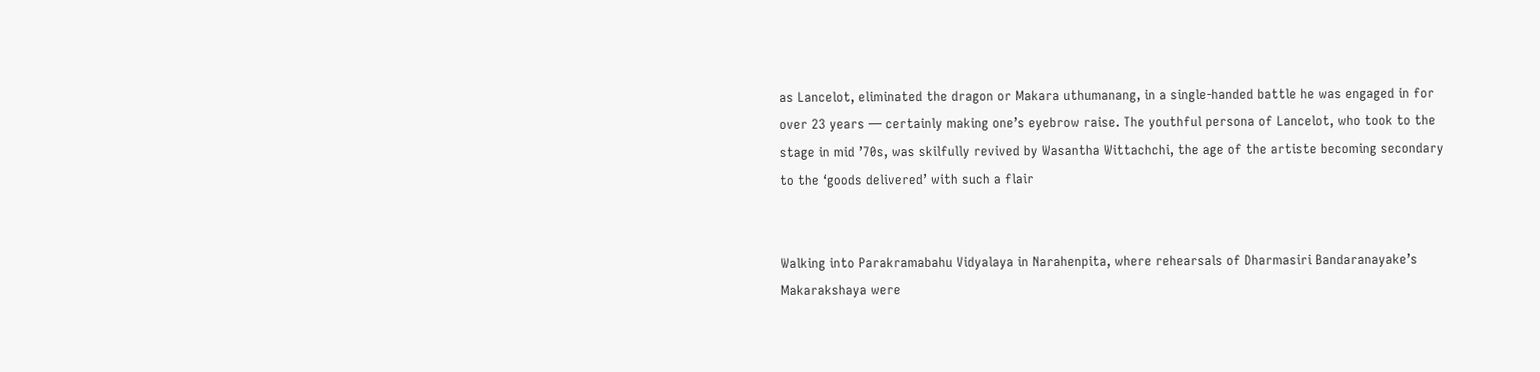as Lancelot, eliminated the dragon or Makara uthumanang, in a single-handed battle he was engaged in for over 23 years — certainly making one’s eyebrow raise. The youthful persona of Lancelot, who took to the stage in mid ’70s, was skilfully revived by Wasantha Wittachchi, the age of the artiste becoming secondary to the ‘goods delivered’ with such a flair


Walking into Parakramabahu Vidyalaya in Narahenpita, where rehearsals of Dharmasiri Bandaranayake’s Makarakshaya were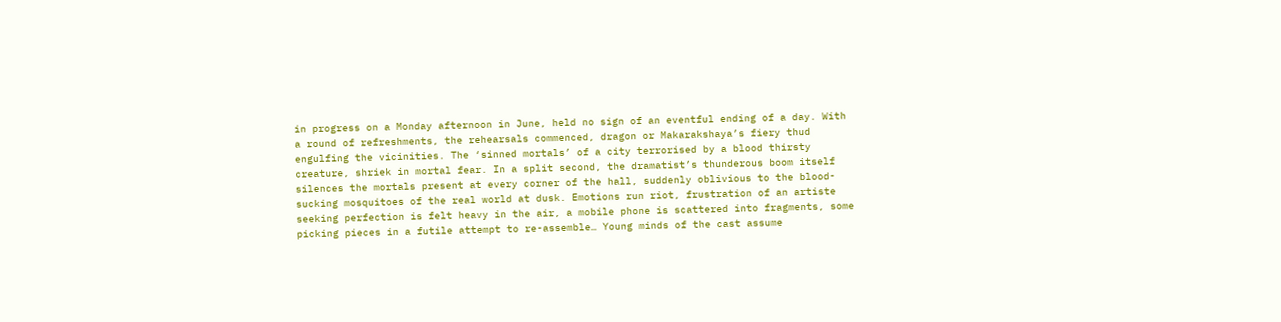in progress on a Monday afternoon in June, held no sign of an eventful ending of a day. With a round of refreshments, the rehearsals commenced, dragon or Makarakshaya’s fiery thud engulfing the vicinities. The ‘sinned mortals’ of a city terrorised by a blood thirsty creature, shriek in mortal fear. In a split second, the dramatist’s thunderous boom itself silences the mortals present at every corner of the hall, suddenly oblivious to the blood-sucking mosquitoes of the real world at dusk. Emotions run riot, frustration of an artiste seeking perfection is felt heavy in the air, a mobile phone is scattered into fragments, some picking pieces in a futile attempt to re-assemble… Young minds of the cast assume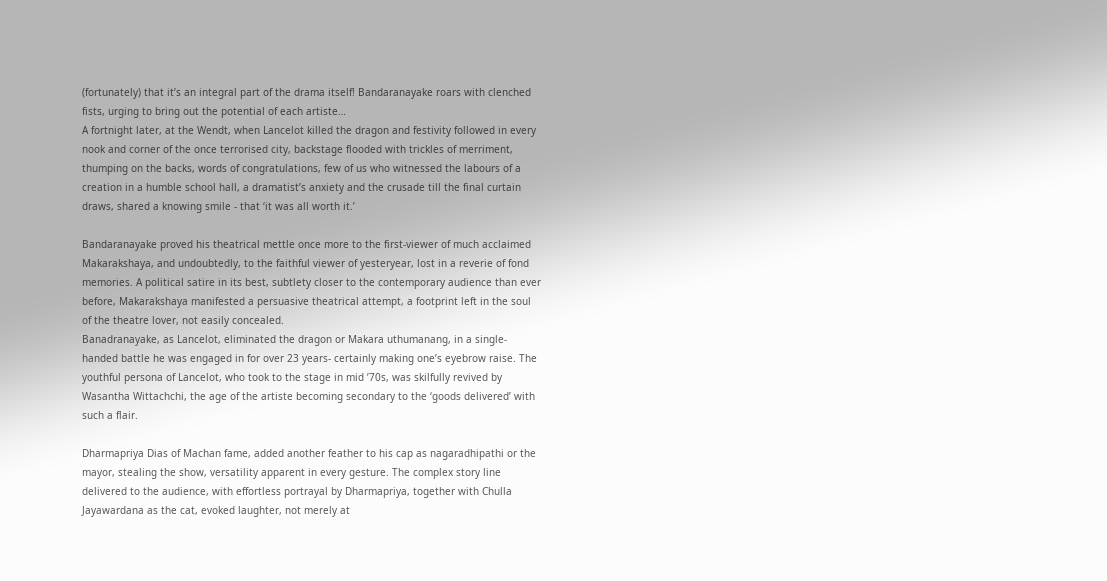(fortunately) that it’s an integral part of the drama itself! Bandaranayake roars with clenched fists, urging to bring out the potential of each artiste…
A fortnight later, at the Wendt, when Lancelot killed the dragon and festivity followed in every nook and corner of the once terrorised city, backstage flooded with trickles of merriment, thumping on the backs, words of congratulations, few of us who witnessed the labours of a creation in a humble school hall, a dramatist’s anxiety and the crusade till the final curtain draws, shared a knowing smile - that ‘it was all worth it.’

Bandaranayake proved his theatrical mettle once more to the first-viewer of much acclaimed Makarakshaya, and undoubtedly, to the faithful viewer of yesteryear, lost in a reverie of fond memories. A political satire in its best, subtlety closer to the contemporary audience than ever before, Makarakshaya manifested a persuasive theatrical attempt, a footprint left in the soul of the theatre lover, not easily concealed.
Banadranayake, as Lancelot, eliminated the dragon or Makara uthumanang, in a single-handed battle he was engaged in for over 23 years- certainly making one’s eyebrow raise. The youthful persona of Lancelot, who took to the stage in mid ’70s, was skilfully revived by Wasantha Wittachchi, the age of the artiste becoming secondary to the ‘goods delivered’ with such a flair.

Dharmapriya Dias of Machan fame, added another feather to his cap as nagaradhipathi or the mayor, stealing the show, versatility apparent in every gesture. The complex story line delivered to the audience, with effortless portrayal by Dharmapriya, together with Chulla Jayawardana as the cat, evoked laughter, not merely at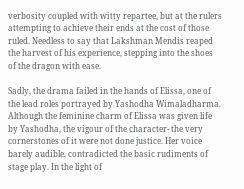verbosity coupled with witty repartee, but at the rulers attempting to achieve their ends at the cost of those ruled. Needless to say that Lakshman Mendis reaped the harvest of his experience, stepping into the shoes of the dragon with ease.

Sadly, the drama failed in the hands of Elissa, one of the lead roles portrayed by Yashodha Wimaladharma. Although the feminine charm of Elissa was given life by Yashodha, the vigour of the character- the very cornerstones of it were not done justice. Her voice barely audible, contradicted the basic rudiments of stage play. In the light of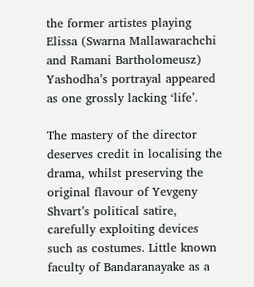the former artistes playing Elissa (Swarna Mallawarachchi and Ramani Bartholomeusz) Yashodha’s portrayal appeared as one grossly lacking ‘life’.

The mastery of the director deserves credit in localising the drama, whilst preserving the original flavour of Yevgeny Shvart’s political satire, carefully exploiting devices such as costumes. Little known faculty of Bandaranayake as a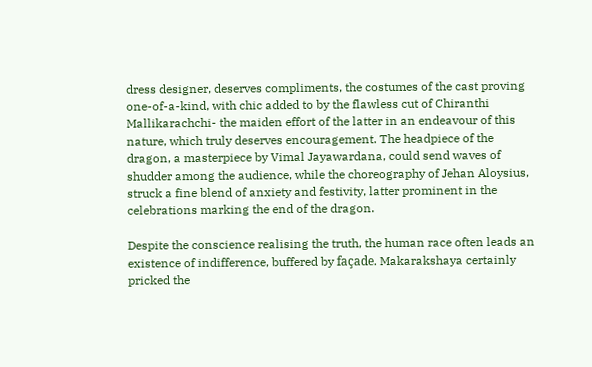dress designer, deserves compliments, the costumes of the cast proving one-of-a-kind, with chic added to by the flawless cut of Chiranthi Mallikarachchi- the maiden effort of the latter in an endeavour of this nature, which truly deserves encouragement. The headpiece of the dragon, a masterpiece by Vimal Jayawardana, could send waves of shudder among the audience, while the choreography of Jehan Aloysius, struck a fine blend of anxiety and festivity, latter prominent in the celebrations marking the end of the dragon.

Despite the conscience realising the truth, the human race often leads an existence of indifference, buffered by façade. Makarakshaya certainly pricked the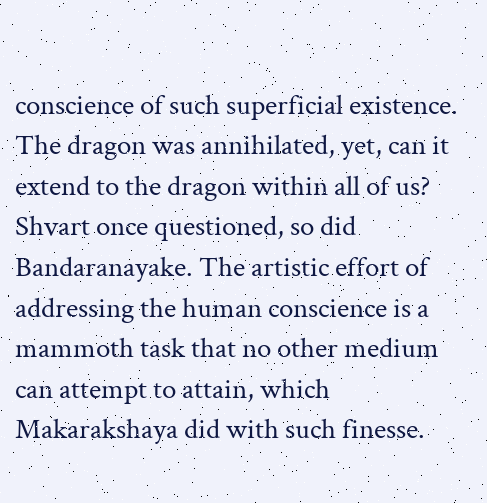conscience of such superficial existence. The dragon was annihilated, yet, can it extend to the dragon within all of us? Shvart once questioned, so did Bandaranayake. The artistic effort of addressing the human conscience is a mammoth task that no other medium can attempt to attain, which Makarakshaya did with such finesse.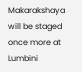Makarakshaya will be staged once more at Lumbini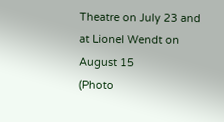Theatre on July 23 and at Lionel Wendt on August 15
(Photo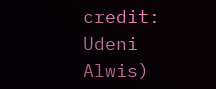credit: Udeni Alwis)